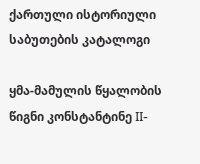ქართული ისტორიული საბუთების კატალოგი

ყმა-მამულის წყალობის წიგნი კონსტანტინე II-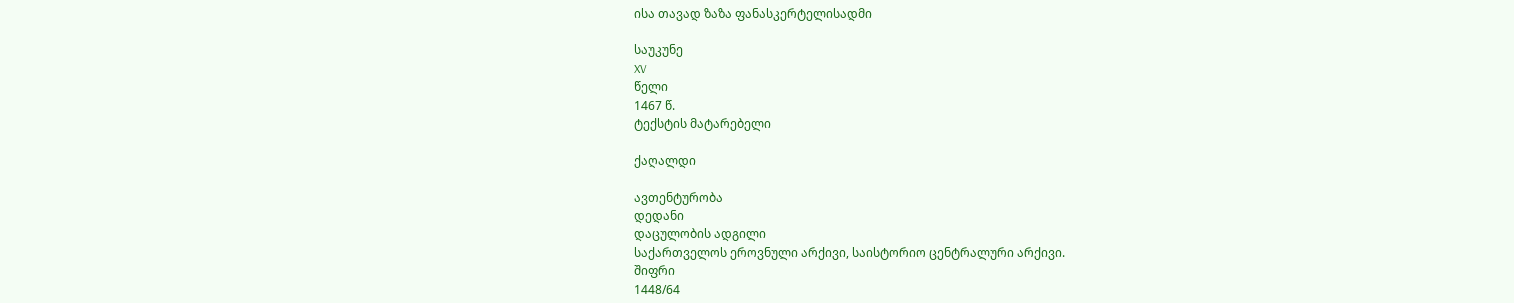ისა თავად ზაზა ფანასკერტელისადმი

საუკუნე
XV
წელი
1467 წ.
ტექსტის მატარებელი

ქაღალდი

ავთენტურობა
დედანი
დაცულობის ადგილი
საქართველოს ეროვნული არქივი, საისტორიო ცენტრალური არქივი.
შიფრი
1448/64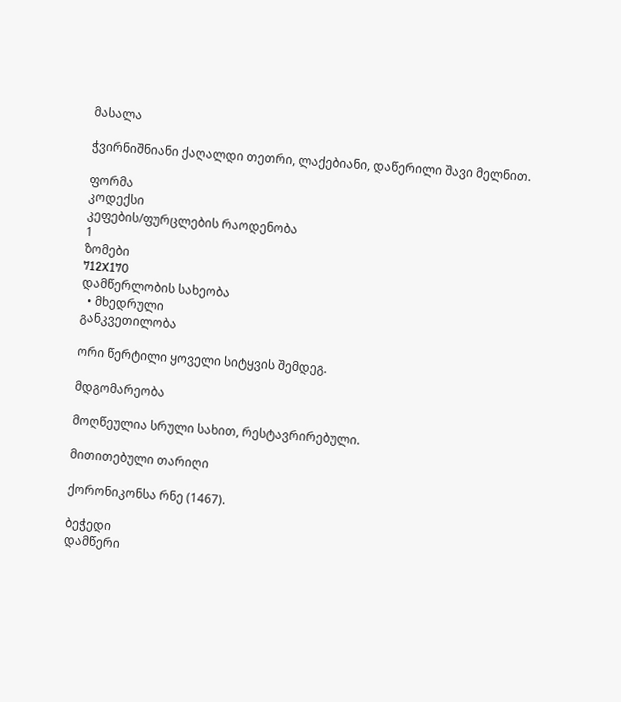მასალა

ჭვირნიშნიანი ქაღალდი თეთრი, ლაქებიანი, დაწერილი შავი მელნით.

ფორმა
კოდექსი
კეფების/ფურცლების რაოდენობა
1
ზომები
712X170
დამწერლობის სახეობა
  • მხედრული
განკვეთილობა

ორი წერტილი ყოველი სიტყვის შემდეგ.

მდგომარეობა

მოღწეულია სრული სახით, რესტავრირებული.

მითითებული თარიღი

ქორონიკონსა რნე (1467).

ბეჭედი
დამწერი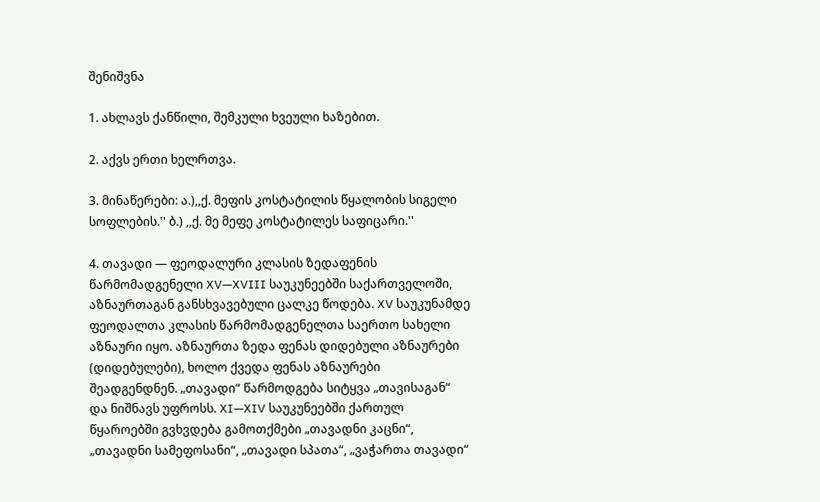შენიშვნა

1. ახლავს ქანწილი, შემკული ხვეული ხაზებით.

2. აქვს ერთი ხელრთვა.

3. მინაწერები: ა.),,ქ. მეფის კოსტატილის წყალობის სიგელი სოფლების.'' ბ.) ,,ქ. მე მეფე კოსტატილეს საფიცარი.''

4. თავადი — ფეოდალური კლასის ზედაფენის წარმომადგენელი XV—XVIII საუკუნეებში საქართველოში, აზნაურთაგან განსხვავებული ცალკე წოდება. XV საუკუნამდე ფეოდალთა კლასის წარმომადგენელთა საერთო სახელი აზნაური იყო. აზნაურთა ზედა ფენას დიდებული აზნაურები (დიდებულები), ხოლო ქვედა ფენას აზნაურები შეადგენდნენ. „თავადი“ წარმოდგება სიტყვა „თავისაგან“ და ნიშნავს უფროსს. XI—XIV საუკუნეებში ქართულ წყაროებში გვხვდება გამოთქმები „თავადნი კაცნი“, „თავადნი სამეფოსანი“, „თავადი სპათა“, „ვაჭართა თავადი“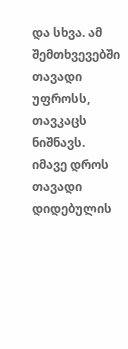და სხვა. ამ შემთხვევებში თავადი უფროსს, თავკაცს ნიშნავს. იმავე დროს თავადი დიდებულის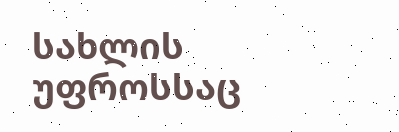სახლის უფროსსაც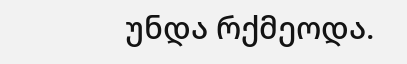უნდა რქმეოდა.